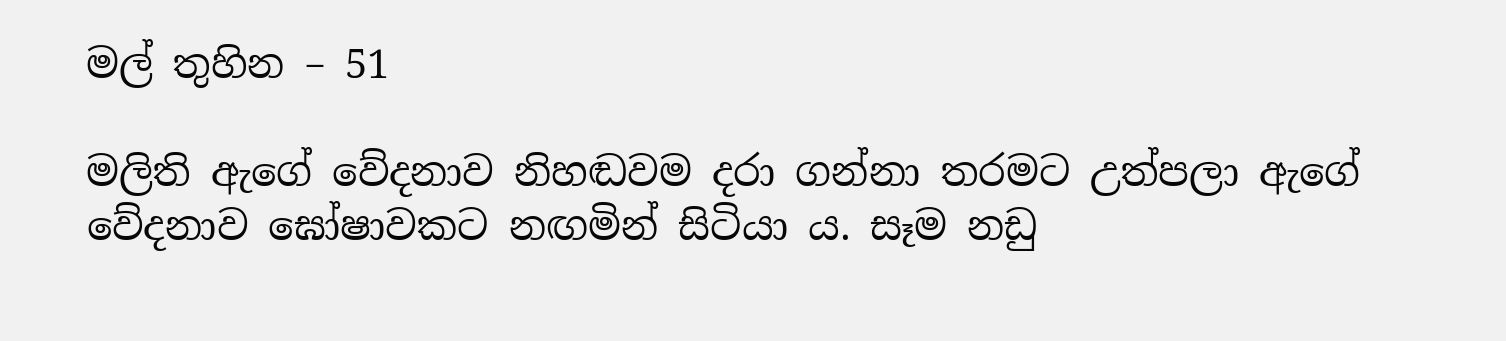මල් තුහින – 51

මලිති ඇගේ වේදනාව නිහඬවම දරා ගන්නා තරමට උත්පලා ඇගේ වේදනාව ඝෝෂාවකට නඟමින් සිටියා ය. සෑම නඩු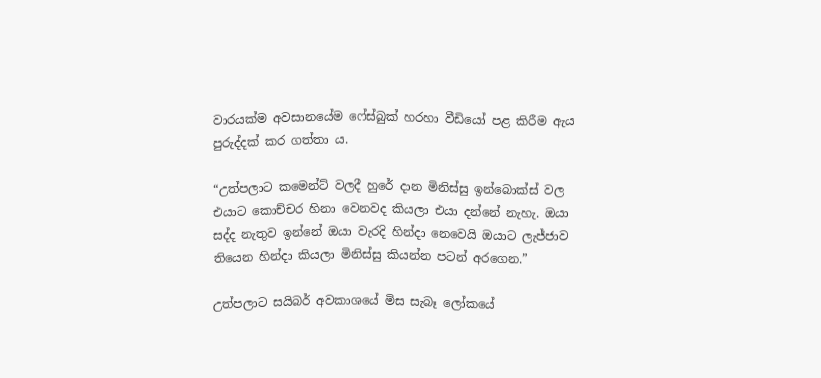වාරයක්ම අවසානයේම ෆේස්බුක් හරහා වීඩියෝ පළ කිරීම ඇය පුරුද්දක් කර ගත්තා ය.

“උත්පලාට කමෙන්ට් වලදී හුරේ දාන මිනිස්සු ඉන්බොක්ස් වල එයාට කොච්චර හිනා වෙනවද කියලා එයා දන්නේ නැහැ. ඔයා සද්ද නැතුව ඉන්නේ ඔයා වැරදි හින්දා නෙවෙයි ඔයාට ලැජ්ජාව තියෙන හින්දා කියලා මිනිස්සු කියන්න පටන් අරගෙන.”

උත්පලාට සයිබර් අවකාශයේ මිස සැබෑ ලෝකයේ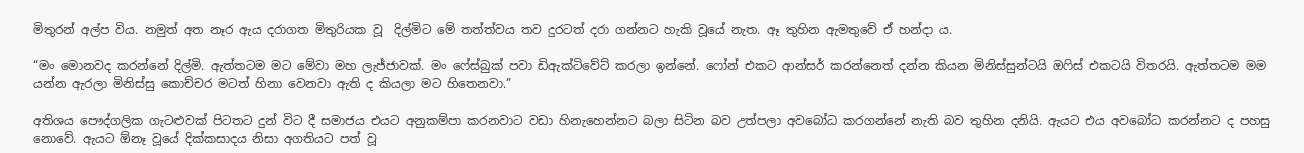මිතුරන් අල්ප විය. නමුත් අත නෑර ඇය දරාගත මිතුරියක වූ  දිල්මිට මේ තත්ත්වය තව දුරටත් දරා ගන්නට හැකි වූයේ නැත. ඈ තුහින ඇමතුවේ ඒ හන්දා ය.

“මං මොනවද කරන්නේ දිල්මි. ඇත්තටම මට මේවා මහ ලැජ්ජාවක්. මං ෆේස්බුක් පවා ඩිඇක්ටිවේට් කරලා ඉන්නේ. ෆෝන් එකට ආන්සර් කරන්නෙත් දන්න කියන මිනිස්සුන්ටයි ඔෆිස් එකටයි විතරයි. ඇත්තටම මම යන්න ඇරලා මිනිස්සු කොච්චර මටත් හිනා වෙනවා ඇති ද කියලා මට හිතෙනවා.”

අතිශය පෞද්ගලික ගැටළුවක් පිටතට දුන් විට දී සමාජය එයට අනුකම්පා කරනවාට වඩා හිනැහෙන්නට බලා සිටින බව උත්පලා අවබෝධ කරගන්නේ නැති බව තුහින දනියි. ඇයට එය අවබෝධ කරන්නට ද පහසු නොවේ. ඇයට ඕනෑ වූයේ දික්කසාදය නිසා අගතියට පත් වූ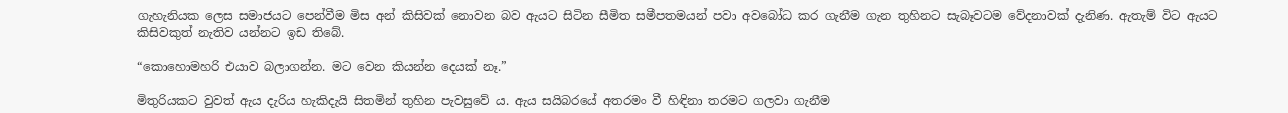ගැහැනියක ලෙස සමාජයට පෙන්වීම මිස අන් කිසිවක් නොවන බව ඇයට සිටින සීමිත සමීපතමයන් පවා අවබෝධ කර ගැනීම ගැන තුහිනට සැබෑවටම වේදනාවක් දැනිණ. ඇතැම් විට ඇයට කිසිවකුත් නැතිව යන්නට ඉඩ තිබේ.

“කොහොමහරි එයාව බලාගන්න. මට වෙන කියන්න දෙයක් නෑ.”

මිතුරියකට වුවත් ඇය දැරිය හැකිදැයි සිතමින් තුහින පැවසුවේ ය. ඇය සයිබරයේ අතරමං වී හිඳිනා තරමට ගලවා ගැනීම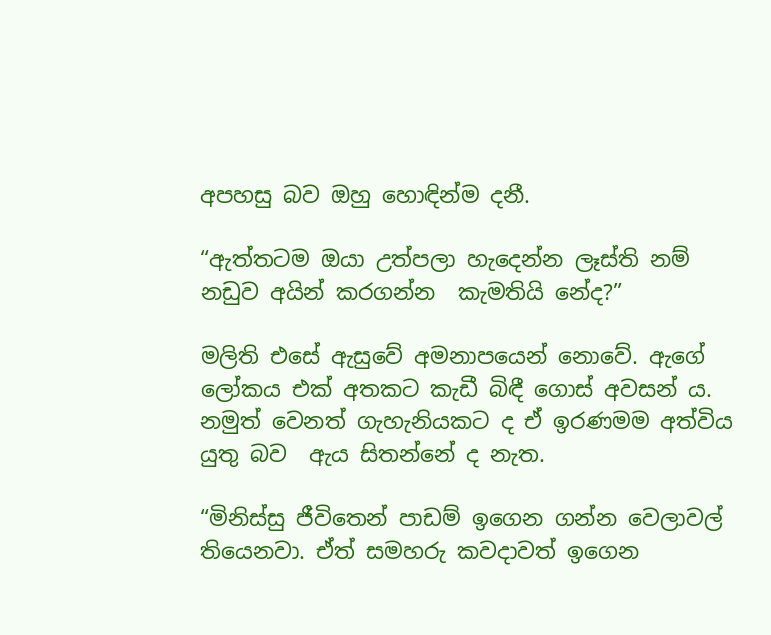අපහසු බව ඔහු හොඳින්ම දනී.

“ඇත්තටම ඔයා උත්පලා හැදෙන්න ලෑස්ති නම් නඩුව අයින් කරගන්න  කැමතියි නේද?”

මලිති එසේ ඇසුවේ අමනාපයෙන් නොවේ. ඇගේ ලෝකය එක් අතකට කැඩී බිඳී ගොස් අවසන් ය. නමුත් වෙනත් ගැහැනියකට ද ඒ ඉරණමම අත්විය යුතු බව  ඇය සිතන්නේ ද නැත.

“මිනිස්සු ජීවිතෙන් පාඩම් ඉගෙන ගන්න වෙලාවල් තියෙනවා. ඒත් සමහරු කවදාවත් ඉගෙන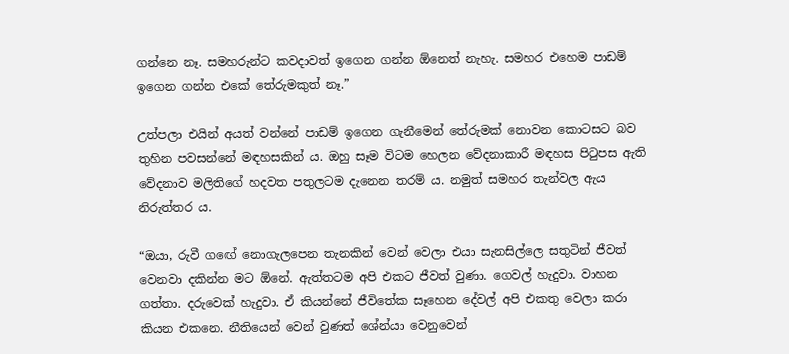ගන්නෙ නෑ. සමහරුන්ට කවදාවත් ඉගෙන ගන්න ඕනෙත් නැහැ. සමහර එහෙම පාඩම් ඉගෙන ගන්න එකේ තේරුමකුත් නෑ.”

උත්පලා එයින් අයත් වන්නේ පාඩම් ඉගෙන ගැනීමෙන් තේරුමක් නොවන කොටසට බව තුහින පවසන්නේ මඳහසකින් ය. ඔහු සෑම විටම හෙලන වේදනාකාරී මඳහස පිටුපස ඇති වේදනාව මලිතිගේ හදවත පතුලටම දැනෙන තරම් ය. නමුත් සමහර තැන්වල ඇය නිරුත්තර ය.

“ඔයා, රුවී ගඟේ නොගැලපෙන තැනකින් වෙන් වෙලා එයා සැනසිල්ලෙ සතුටින් ජීවත් වෙනවා දකින්න මට ඕනේ. ඇත්තටම අපි එකට ජීවත් වුණා. ගෙවල් හැදුවා. වාහන ගත්තා. දරුවෙක් හැදුවා. ඒ කියන්නේ ජීවිතේක සෑහෙන දේවල් අපි එකතු වෙලා කරා කියන එකනෙ. නීතියෙන් වෙන් වුණත් ශේන්යා වෙනුවෙන්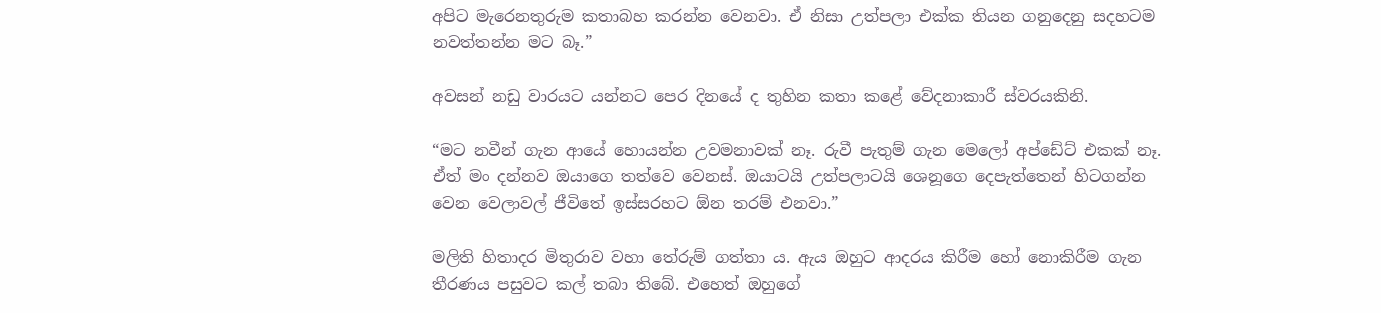අපිට මැරෙනතුරුම කතාබහ කරන්න වෙනවා. ඒ නිසා උත්පලා එක්ක තියන ගනුදෙනු සදහටම නවත්තන්න මට බෑ.”

අවසන් නඩු වාරයට යන්නට පෙර දිනයේ ද තුහින කතා කළේ වේදනාකාරී ස්වරයකිනි.

“මට නවීන් ගැන ආයේ හොයන්න උවමනාවක් නෑ. රුවී පැතුම් ගැන මෙලෝ අප්ඩේට් එකක් නෑ. ඒත් මං දන්නව ඔයාගෙ තත්වෙ වෙනස්. ඔයාටයි උත්පලාටයි ශෙනූගෙ දෙපැත්තෙන් හිටගන්න වෙන වෙලාවල් ජීවිතේ ඉස්සරහට ඕන තරම් එනවා.”

මලිති හිතාදර මිතුරාව වහා තේරුම් ගත්තා ය. ඇය ඔහුට ආදරය කිරීම හෝ නොකිරීම ගැන තීරණය පසුවට කල් තබා තිබේ. එහෙත් ඔහුගේ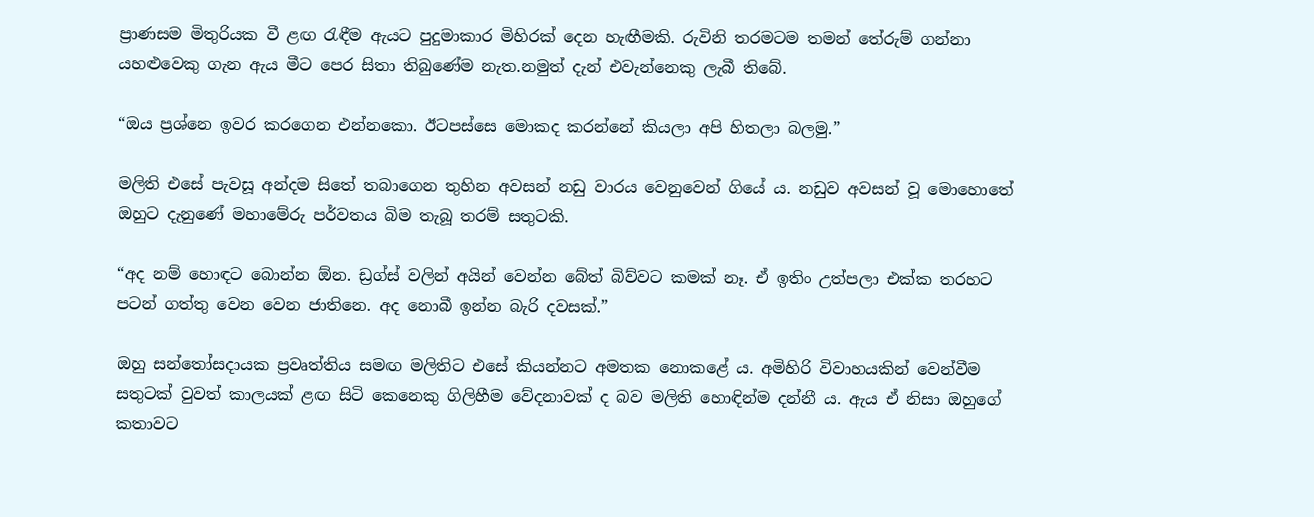ප්‍රාණසම මිතුරියක වී ළඟ රැඳීම ඇයට පුදුමාකාර මිහිරක් දෙන හැඟීමකි. රුවිනි තරමටම තමන් තේරුම් ගන්නා යහළුවෙකු ගැන ඇය මීට පෙර සිතා තිබුණේම නැත.නමුත් දැන් එවැන්නෙකු ලැබී තිබේ.

“ඔය ප්‍රශ්නෙ ඉවර කරගෙන එන්නකො. ඊටපස්සෙ මොකද කරන්නේ කියලා අපි හිතලා බලමු.”

මලිති එසේ පැවසූ අන්දම සිතේ තබාගෙන තුහින අවසන් නඩු වාරය වෙනුවෙන් ගියේ ය. නඩුව අවසන් වූ මොහොතේ ඔහුට දැනුණේ මහාමේරු පර්වතය බිම තැබූ තරම් සතුටකි.

“අද නම් හොඳට බොන්න ඕන. ඩ්‍රග්ස් වලින් අයින් වෙන්න බේත් බිව්වට කමක් නෑ. ඒ ඉතිං උත්පලා එක්ක තරහට පටන් ගත්තු වෙන වෙන ජාතිනෙ. අද නොබී ඉන්න බැරි දවසක්.”

ඔහු සන්තෝසදායක ප්‍රවෘත්තිය සමඟ මලිතිට එසේ කියන්නට අමතක නොකළේ ය. අමිහිරි විවාහයකින් වෙන්වීම සතුටක් වුවත් කාලයක් ළඟ සිටි කෙනෙකු ගිලිහීම වේදනාවක් ද බව මලිති හොඳින්ම දන්නී ය. ඇය ඒ නිසා ඔහුගේ කතාවට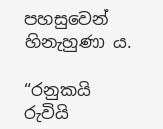පහසුවෙන් හිනැහුණා ය.

“රනුකයි රුවියි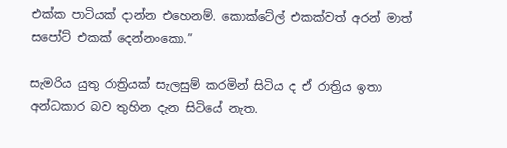එක්ක පාටියක් දාන්න එහෙනම්. කොක්ටේල් එකක්වත් අරන් මාත් සපෝට් එකක් දෙන්නංකො.”

සැමරිය යුතු රාත්‍රියක් සැලසුම් කරමින් සිටිය ද ඒ රාත්‍රිය ඉතා අන්ධකාර බව තුහින දැන සිටියේ නැත.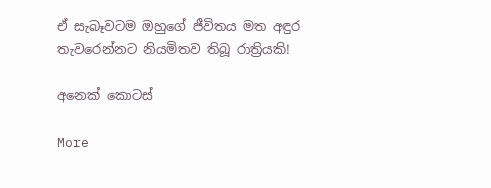ඒ සැබෑවටම ඔහුගේ ජීවිතය මත අඳුර තැවරෙන්නට නියමිතව තිබූ රාත්‍රියකි!

අනෙක් කොටස්

More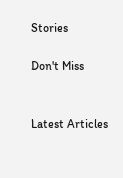Stories

Don't Miss


Latest Articles